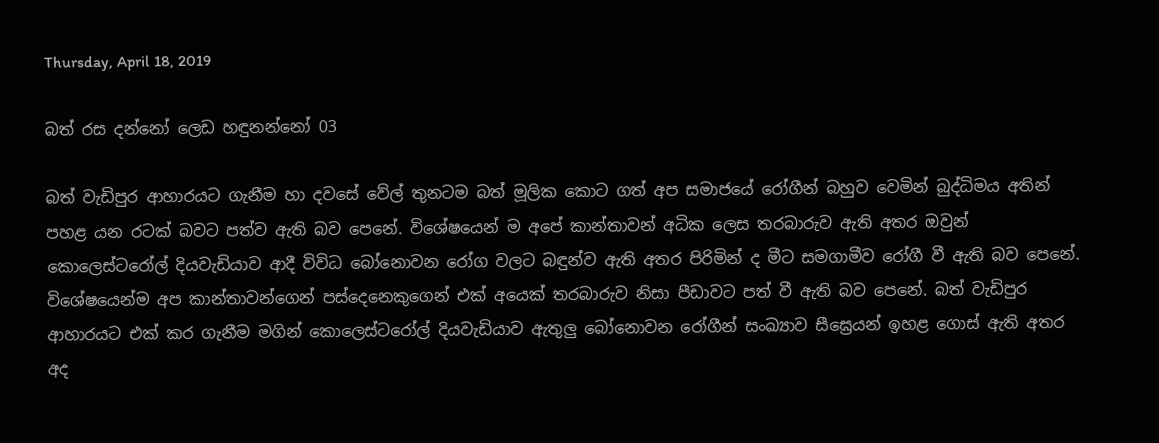Thursday, April 18, 2019

බත් රස දන්නෝ ලෙඩ හඳුනන්නෝ 03

බත් වැඩිපුර ආහාරයට ගැනීම හා දවසේ වේල් තුනටම බත් මූලික කොට ගත් අප සමාජයේ රෝගීන් බහුව වෙමින් බුද්ධිමය අතින් පහළ යන රටක් බවට පත්ව ඇති බව පෙනේ. විශේෂයෙන් ම අපේ කාන්තාවන් අධික ලෙස තරබාරුව ඇති අතර ඔවුන් කොලෙස්ටරෝල් දියවැඩියාව ආදී විවිධ බෝනොවන රෝග වලට බඳුන්ව ඇති අතර පිරිමින් ද මීට සමගාමීව රෝගී වී ඇති බව පෙනේ. විශේෂයෙන්ම අප කාන්තාවන්ගෙන් පස්දෙනෙකුගෙන් එක් අයෙක් තරබාරුව නිසා පීඩාවට පත් වී ඇති බව පෙනේ. බත් වැඩිපුර ආහාරයට එක් කර ගැනීම මගින් කොලෙස්ටරෝල් දියවැඩියාව ඇතුලු බෝනොවන රෝගීන් සංඛ්‍යාව සීඝ්‍රෙයන් ඉහළ ගොස් ඇති අතර අද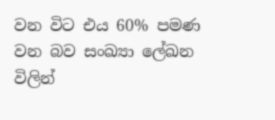වන විට එය 60% පමණ වන බව සංඛ්‍යා ලේඛන විලින්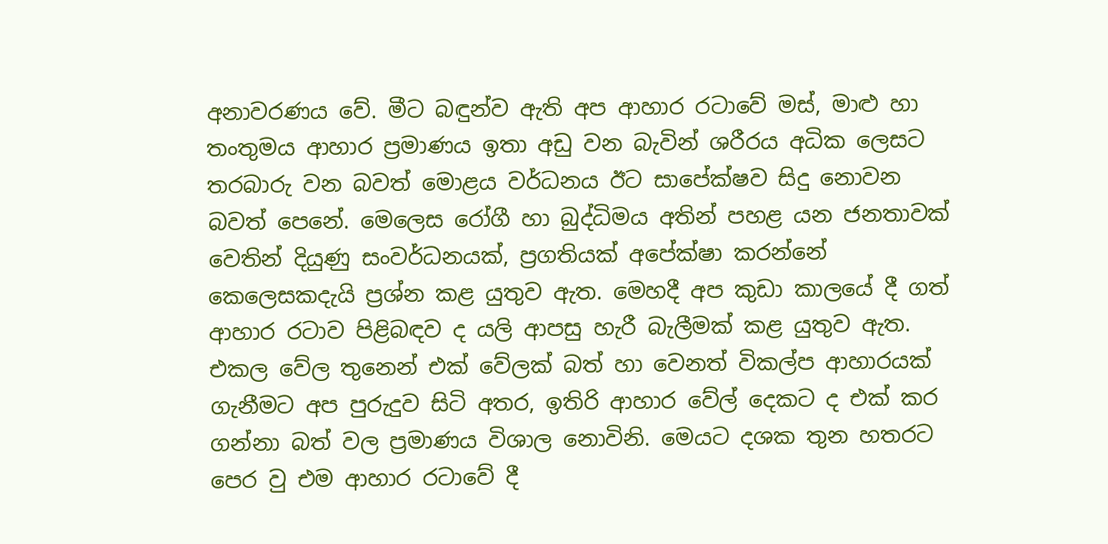අනාවරණය වේ. මීට බඳුන්ව ඇති අප ආහාර රටාවේ මස්, මාළු හා තංතුමය ආහාර ප්‍රමාණය ඉතා අඩු වන බැවින් ශරීරය අධික ලෙසට තරබාරු වන බවත් මොළය වර්ධනය ඊට සාපේක්ෂව සිදු නොවන බවත් පෙනේ. මෙලෙස රෝගී හා බුද්ධිමය අතින් පහළ යන ජනතාවක් වෙතින් දියුණු සංවර්ධනයක්, ප්‍රගතියක් අපේක්ෂා කරන්නේ කෙලෙසකදැයි ප්‍රශ්න කළ යුතුව ඇත. මෙහදී අප කුඩා කාලයේ දී ගත් ආහාර රටාව පිළිබඳව ද යලි ආපසු හැරී බැලීමක් කළ යුතුව ඇත. එකල වේල තුනෙන් එක් වේලක් බත් හා වෙනත් විකල්ප ආහාරයක් ගැනීමට අප පුරුදුව සිටි අතර, ඉතිරි ආහාර වේල් දෙකට ද එක් කර ගන්නා බත් වල ප්‍රමාණය විශාල නොවිනි. මෙයට දශක තුන හතරට පෙර වු එම ආහාර රටාවේ දී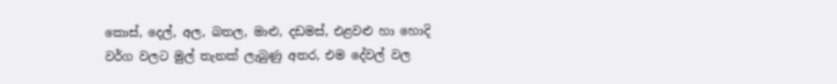කොස්, දෙල්, අල, බතල, මාළු, දඩමස්, එළවළු හා හොදි වර්ග වලට මුල් තැනක් ලැබුණු අතර, එම දේවල් වල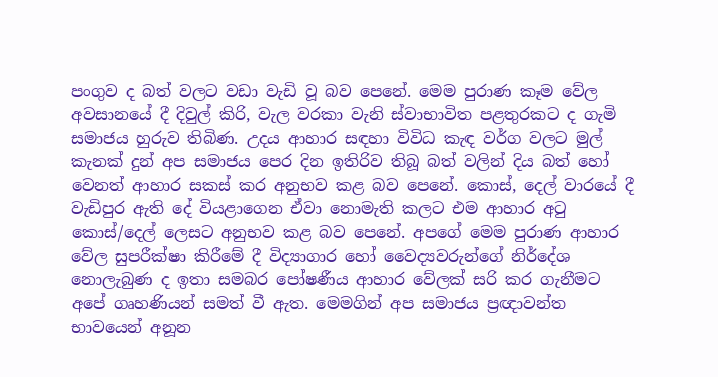පංගුව ද බත් වලට වඩා වැඩි වූ බව පෙනේ. මෙම පුරාණ කෑම වේල අවසානයේ දී දිවුල් කිරි, වැල වරකා වැනි ස්වාභාවිත පළතුරකට ද ගැමි සමාජය හුරුව තිබිණ. උදය ආහාර සඳහා විවිධ කැඳ වර්ග වලට මුල් කැනක් දුන් අප සමාජය පෙර දින ඉතිරිව තිබූ බත් වලින් දිය බත් හෝ වෙනත් ආහාර සකස් කර අනුභව කළ බව පෙනේ. කොස්, දෙල් වාරයේ දී වැඩිපුර ඇති දේ වියළාගෙන ඒවා නොමැති කලට එම ආහාර අටු කොස්/දෙල් ලෙසට අනුභව කළ බව පෙනේ. අපගේ මෙම පුරාණ ආහාර වේල සුපරීක්ෂා කිරීමේ දී විද්‍යාගාර හෝ වෛද්‍යවරුන්ගේ නිර්දේශ නොලැබුණ ද ඉතා සමබර පෝෂණීය ආහාර වේලක් සරි කර ගැනීමට අපේ ගෘහණියන් සමත් වී ඇත. මෙමගින් අප සමාජය ප්‍රඥාවන්ත භාවයෙන් අනූන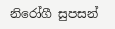නිරෝගී සුපසන්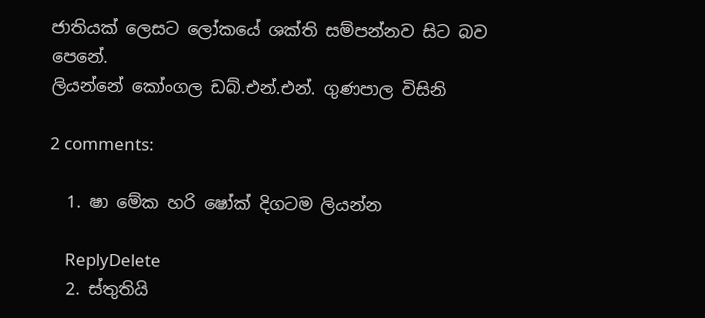ජාතියක් ලෙසට ලෝකයේ ශක්ති සම්පන්නව සිට බව පෙනේ.
ලියන්නේ කෝංගල ඩබ්.එන්.එන්. ගුණපාල විසිනි

2 comments:

  1. ෂා මේක හරි ෂෝක් දිගටම ලියන්න

    ReplyDelete
  2. ස්තුතියි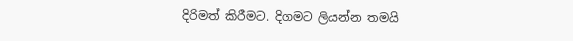දිරිමත් කිරීමට. දිගමට ලියන්න තමයි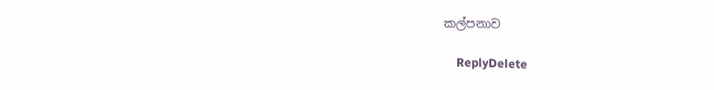කල්පනාව

    ReplyDelete